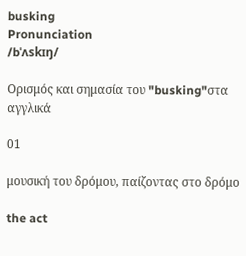busking
Pronunciation
/bˈʌskɪŋ/

Ορισμός και σημασία του "busking"στα αγγλικά

01

μουσική του δρόμου, παίζοντας στο δρόμο

the act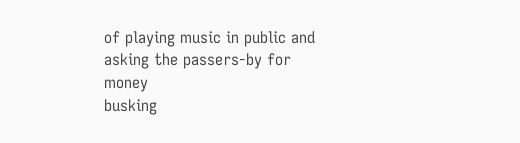of playing music in public and asking the passers-by for money
busking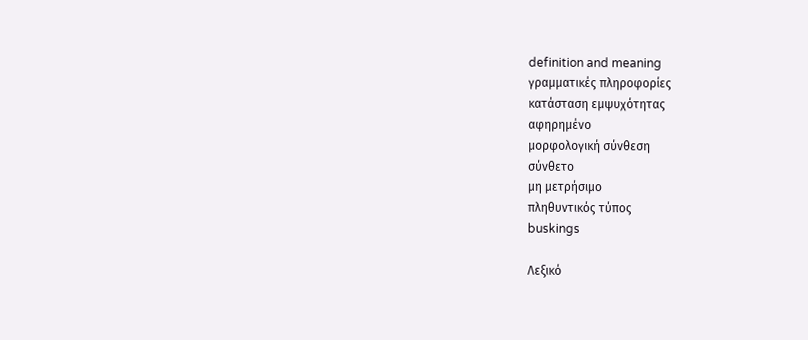definition and meaning
γραμματικές πληροφορίες
κατάσταση εμψυχότητας
αφηρημένο
μορφολογική σύνθεση
σύνθετο
μη μετρήσιμο
πληθυντικός τύπος
buskings

Λεξικό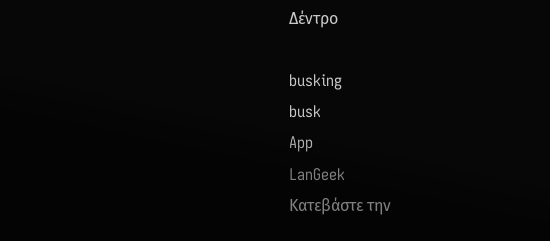Δέντρο

busking
busk
App
LanGeek
Κατεβάστε την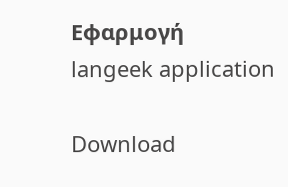Εφαρμογή
langeek application

Download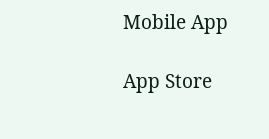Mobile App

App Store